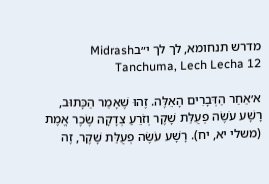מדרש תנחומא, לך לך י״בMidrash Tanchuma, Lech Lecha 12

א׳אַחַר הַדְּבָרִים הָאֵלֶּה. זֶהוּ שֶׁאָמַר הַכָּתוּב, רָשָׁע עֹשֶׂה פְעֻלַּת שָׁקֶר וְזֹרֵעַ צְדָקָה שֶׂכֶר אֱמֶת (משלי יא, יח). רָשָׁע עֹשֶׂה פְעֻלַּת שָׁקֶר, זֶה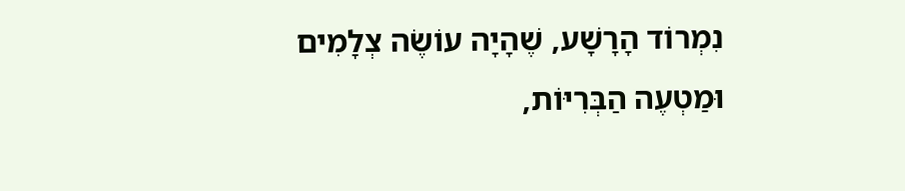נִמְרוֹד הָרָשָׁע, שֶׁהָיָה עוֹשֶׂה צְלָמִים וּמַטְעֶה הַבְּרִיּוֹת,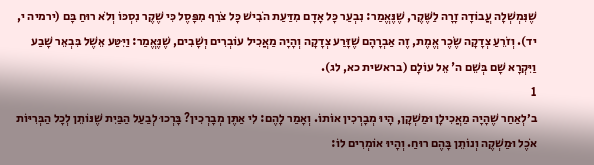שֶׁנִּמְשְׁלָה עֲבוֹדָה זָרָה לַשֶּׁקֶר, שֶׁנֶּאֱמַר: נִבְעַר כָּל אָדָם מִדַּעַת הֹבִישׁ כָּל צֹרֵף מִפָּסֶל כִּי שֶׁקֶר נִסְכּוֹ וְלֹא רוּחַ בָּם (ירמיה י, יד). וְזֹרֵעַ צְדָקָה שֶׂכֶר אֱמֶת, זֶה אַבְרָהָם שֶׁזָּרַע צְדָקָה וְהָיָה מַאֲכִיל עוֹבְרִים וְשָׁבִים, שֶׁנֶּאֱמַר: וַיִּטַּע אֵשֶׁל בִּבְאֵר שָׁבַע וַיִּקְרָא שָׁם בְּשֵׁם ה' אֵל עוֹלָם (בראשית כא, לג).
1
ב׳לְאַחַר שֶׁהָיָה מַאֲכִילָן וּמַשְׁקָן, הָיוּ מְבָרְכִין אוֹתוֹ. וְאָמַר לָהֶם: לִי אַתֶּן מְבָרְכִין? בָּרְכוּ לְבַעַל הַבַּיִת שֶׁנּוֹתֵן לְכָל הַבְּרִיּוֹת אֹכֶל וּמַשְׁקֶה וְנוֹתֵן בָּהֶם רוּחַ. וְהָיוּ אוֹמְרִים לוֹ: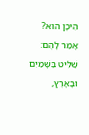הֵיכָן הוּא? אָמַר לָהֶם: שַׁלִּיט בַּשָּׁמַיִם וּבָאָרֶץ,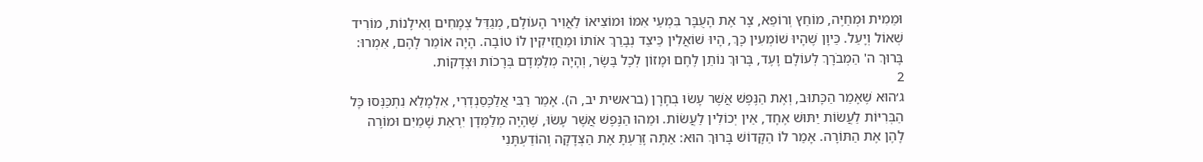וּמֵמִית וּמְחַיֶּה, מוֹחֵץ וְרוֹפֵא, צָר אֶת הָעֻבָּר בִּמְעֵי אִמּוֹ וּמוֹצִיאוֹ לַאֲוִיר הָעוֹלָם, מְגַדֵּל צְמָחִים וְאִילָנוֹת, מוֹרִיד שְׁאוֹל וְיָעַל. כֵּיוָן שֶׁהָיוּ שׁוֹמְעִין כָּךְ, הָיוּ שׁוֹאֲלִין כֵּיצַד נְבָרֵךְ אוֹתוֹ וּמַחֲזִיקִין לוֹ טוֹבָה. הָיָה אוֹמֵר לָהֶם, אִמְרוּ: בָּרוּךְ ה' הַמְבֹרָךְ לְעוֹלָם וָעֶד, בָּרוּךְ נוֹתֵן לֶחֶם וּמָזוֹן לְכָל בָּשָׂר, וְהָיָה מְלַמְּדָם בְּרָכוֹת וּצְדָקוֹת.
2
ג׳הוּא שֶׁאָמַר הַכָּתוּב, וְאֶת הַנֶּפֶשׁ אֲשֶׁר עָשׂוּ בְחָרָן (בראשית יב, ה). אָמַר רַבִּי אֲלַכֶּסַנְדְרִי, אִלְמָלֵא נִתְכַּנְּסוּ כָּל הַבְּרִיּוֹת לַעֲשׂוֹת יַתּוּשׁ אֶחָד, אֵין יְכוֹלִין לַעֲשׂוֹת. וּמַהוּ הַנֶּפֶשׁ אֲשֶׁר עָשׂוּ, שֶׁהָיָה מְלַמְּדָן יִרְאַת שָׁמַיִם וּמוֹרֶה לָהֶן אֶת הַתּוֹרָה. אָמַר לוֹ הַקָּדוֹשׁ בָּרוּךְ הוּא: אַתָּה זָרַעְתָּ אֶת הַצְּדָקָה וְהוֹדַעְתָּנִי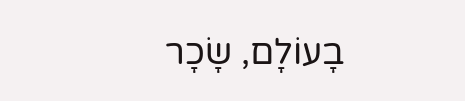בָעוֹלָם, שָׂכָר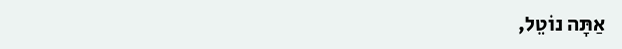אַתָּה נוֹטֵל,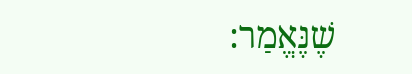שֶׁנֶּאֱמַר: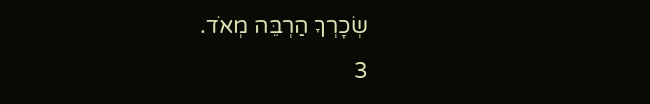שְׂכָרְךָ הַרְבֵּה מְאֹד.
3